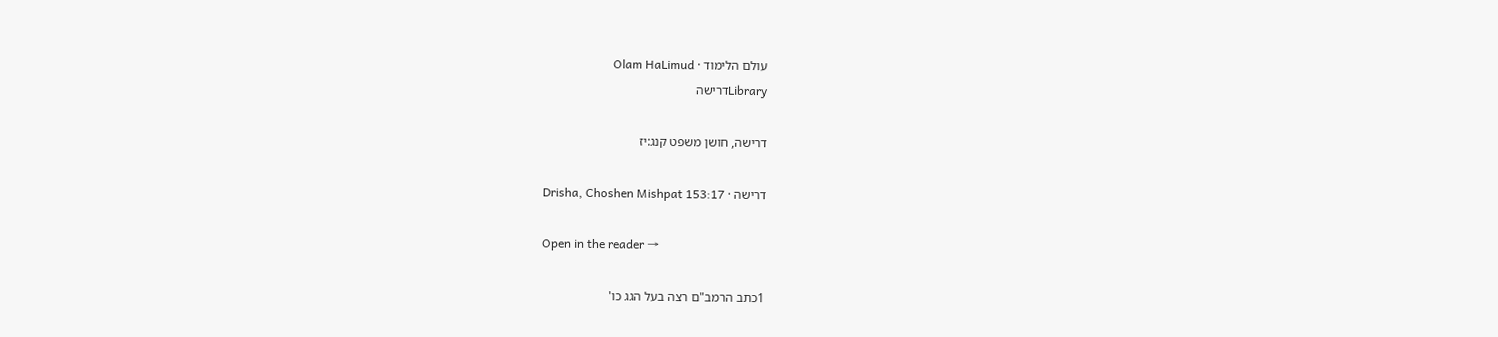עולם הלימוד · Olam HaLimud
Libraryדרישה

דרישה, חושן משפט קנג:יז

דרישה · Drisha, Choshen Mishpat 153:17

Open in the reader →

1כתב הרמב"ם רצה בעל הגג כו'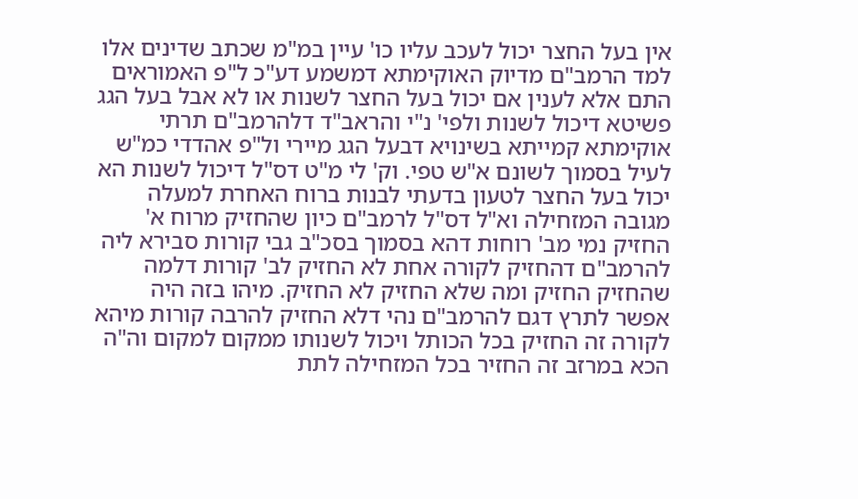אין בעל החצר יכול לעכב עליו כו' עיין במ"מ שכתב שדינים אלו למד הרמב"ם מדיוק האוקימתא דמשמע דע"כ ל"פ האמוראים התם אלא לענין אם יכול בעל החצר לשנות או לא אבל בעל הגג פשיטא דיכול לשנות ולפי' נ"י והראב"ד דלהרמב"ם תרתי אוקימתא קמייתא בשינויא דבעל הגג מיירי ול"פ אהדדי כמ"ש לעיל בסמוך לשונם א"ש טפי. וק' לי מ"ט דס"ל דיכול לשנות הא יכול בעל החצר לטעון בדעתי לבנות ברוח האחרת למעלה מגובה המזחילה וא"ל דס"ל לרמב"ם כיון שהחזיק מרוח א' החזיק נמי מב' רוחות דהא בסמוך בסכ"ב גבי קורות סבירא ליה להרמב"ם דהחזיק לקורה אחת לא החזיק לב' קורות דלמה שהחזיק החזיק ומה שלא החזיק לא החזיק. מיהו בזה היה אפשר לתרץ דגם להרמב"ם נהי דלא החזיק להרבה קורות מיהא לקורה זה החזיק בכל הכותל ויכול לשנותו ממקום למקום וה"ה הכא במרזב זה החזיר בכל המזחילה לתת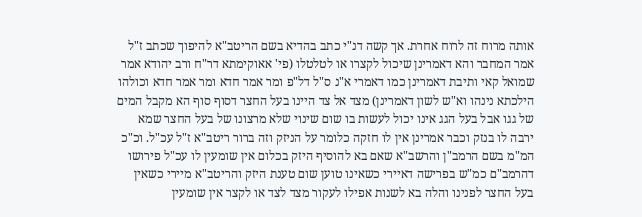אותה מרוח זה לרוח אחרת. אך קשה דנ"י כתב בהדיא בשם הריטב"א להיפוך שכתב ז"ל אמר המחבר והא דאמרינן שיכול לקצרו או לטלטלו (פי' אאוקימתא דר"ח ורב יהודא אמר שמואל קאי ותיבת דאמרינן כמו דאמרי א"נ ס"ל דל"פ ומר אמר חדא ומר אמר חדא וכולהו הילכתא נינהו וא"ש לשון דאמרינן) מצד אל צד היינו בעל החצר דסוף סוף הא מקבל המים של גגו אבל בעל הגג אינו יכול לעשות בו שום שינוי שלא מרצונו של בעל החצר שמא ירבה לו בנזק וכבר אמרינן אין לו חזקה כלומר על הניזק וזה ברור ריטב"א ז"ל עכ"ל. וכ"כ המ"מ בשם הרמב"ן והרשב"א שאם בא להוסיף היזק בכלום אין שומעין לו עכ"ל פירושו דהרמב"ם כמ"ש בפרישה דאיירי כשאינו טוען שום טענת היזק והריטב"א מיירי כשאין בעל החצר לפנינו והלה בא לשנות אפילו לעקור מצד לצד או לקצר אין שומעין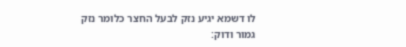לו דשמא יגיע נזק לבעל החצר כלומר נזק גמור ודוק: